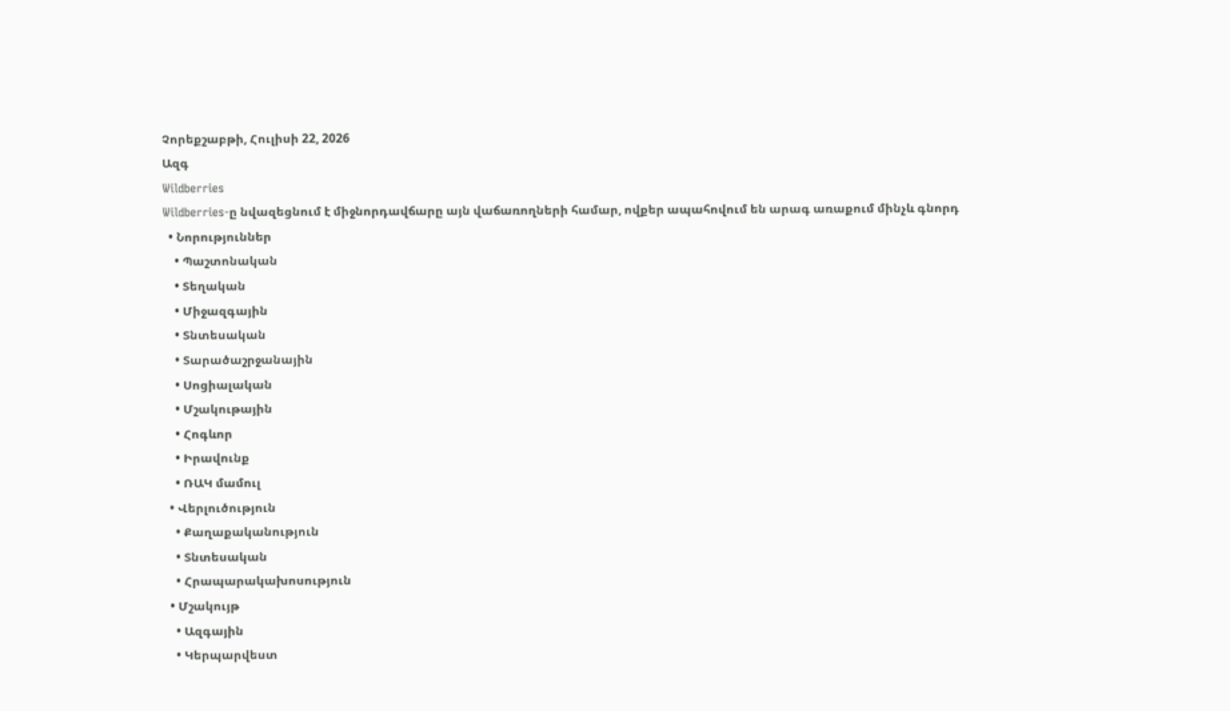Չորեքշաբթի, Հուլիսի 22, 2026
Ազգ
Wildberries
Wildberries-ը նվազեցնում է միջնորդավճարը այն վաճառողների համար, ովքեր ապահովում են արագ առաքում մինչև գնորդ
  • Նորություններ
    • Պաշտոնական
    • Տեղական
    • Միջազգային
    • Տնտեսական
    • Տարածաշրջանային
    • Սոցիալական
    • Մշակութային
    • Հոգևոր
    • Իրավունք
    • ՌԱԿ մամուլ
  • Վերլուծություն
    • Քաղաքականություն
    • Տնտեսական
    • Հրապարակախոսություն
  • Մշակույթ
    • Ազգային
    • Կերպարվեստ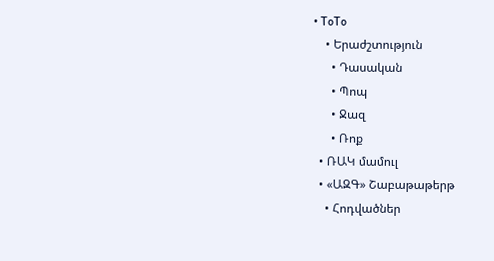• ToTo
    • Երաժշտություն
      • Դասական
      • Պոպ
      • Ջազ
      • Ռոք
  • ՌԱԿ մամուլ
  • «ԱԶԳ» Շաբաթաթերթ
    • Հոդվածներ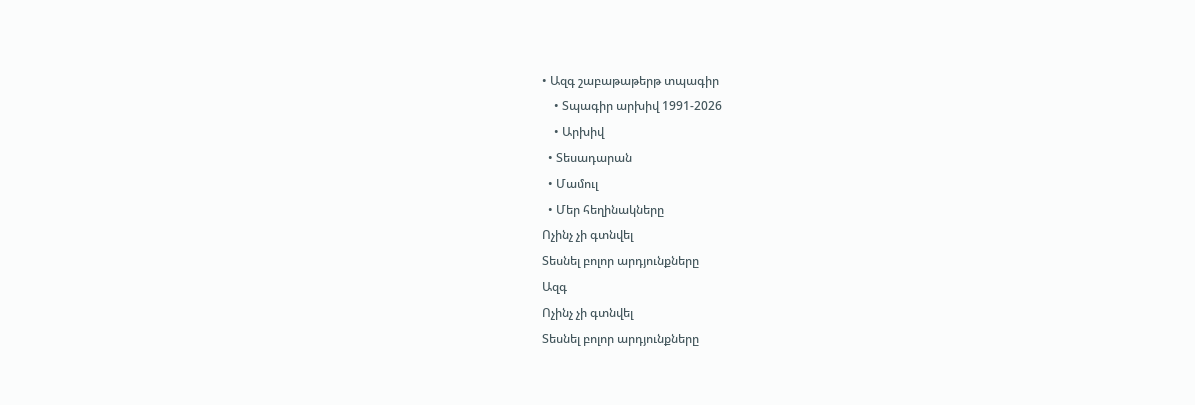• Ազգ շաբաթաթերթ տպագիր
    • Տպագիր արխիվ 1991-2026
    • Արխիվ
  • Տեսադարան
  • Մամուլ
  • Մեր հեղինակները
Ոչինչ չի գտնվել
Տեսնել բոլոր արդյունքները
Ազգ
Ոչինչ չի գտնվել
Տեսնել բոլոր արդյունքները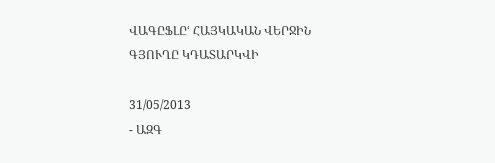ՎԱԳԸՖԼԸՙ ՀԱՅԿԱԿԱՆ ՎԵՐՋԻՆ ԳՅՈՒՂԸ ԿԴԱՏԱՐԿՎԻ

31/05/2013
- ԱԶԳ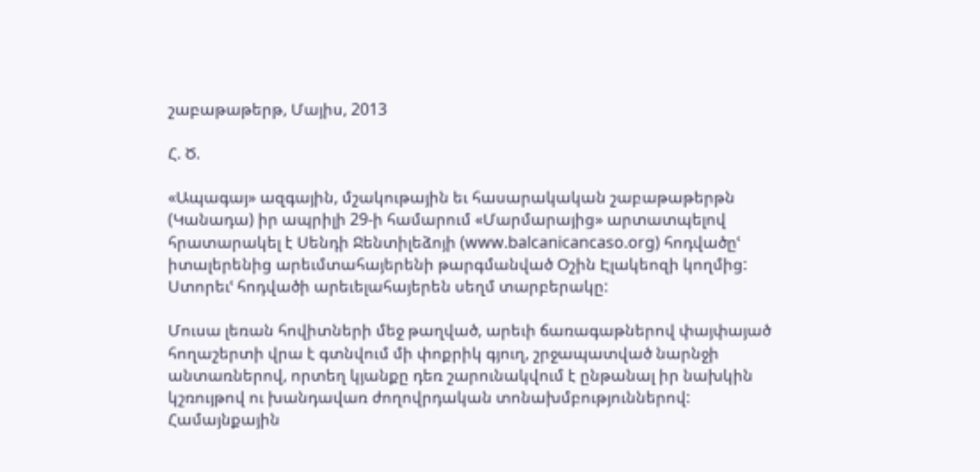շաբաթաթերթ, Մայիս, 2013

Հ. Ծ.

«Ապագայ» ազգային, մշակութային եւ հասարակական շաբաթաթերթն (Կանադա) իր ապրիլի 29-ի համարում «Մարմարայից» արտատպելով հրատարակել է Սենդի Ջենտիլեձոյի (www.balcanicancaso.org) հոդվածըՙ իտալերենից արեւմտահայերենի թարգմանված Օշին Էլակեոզի կողմից: Ստորեւՙ հոդվածի արեւելահայերեն սեղմ տարբերակը:

Մուսա լեռան հովիտների մեջ թաղված, արեւի ճառագաթներով փայփայած հողաշերտի վրա է գտնվում մի փոքրիկ գյուղ, շրջապատված նարնջի անտառներով, որտեղ կյանքը դեռ շարունակվում է ընթանալ իր նախկին կշռույթով ու խանդավառ ժողովրդական տոնախմբություններով: Համայնքային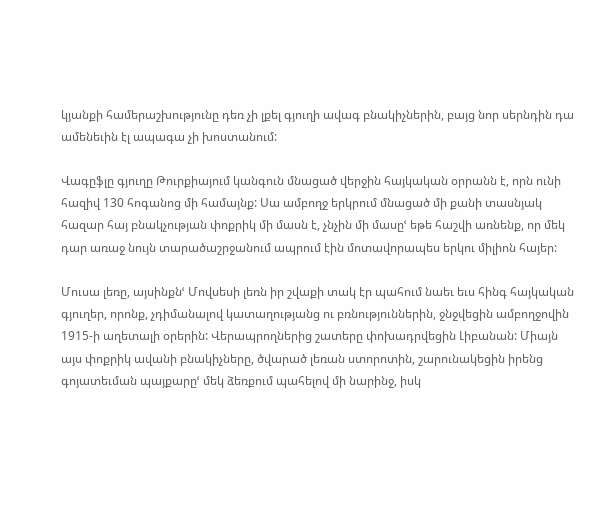կյանքի համերաշխությունը դեռ չի լքել գյուղի ավագ բնակիչներին, բայց նոր սերնդին դա ամենեւին էլ ապագա չի խոստանում:

Վագըֆլը գյուղը Թուրքիայում կանգուն մնացած վերջին հայկական օրրանն է, որն ունի հազիվ 130 հոգանոց մի համայնք: Սա ամբողջ երկրում մնացած մի քանի տասնյակ հազար հայ բնակչության փոքրիկ մի մասն է, չնչին մի մասըՙ եթե հաշվի առնենք, որ մեկ դար առաջ նույն տարածաշրջանում ապրում էին մոտավորապես երկու միլիոն հայեր:

Մուսա լեռը, այսինքնՙ Մովսեսի լեռն իր շվաքի տակ էր պահում նաեւ եւս հինգ հայկական գյուղեր, որոնք, չդիմանալով կատաղությանց ու բռնություններին, ջնջվեցին ամբողջովին 1915-ի աղետալի օրերին: Վերապրողներից շատերը փոխադրվեցին Լիբանան: Միայն այս փոքրիկ ավանի բնակիչները, ծվարած լեռան ստորոտին, շարունակեցին իրենց գոյատեւման պայքարըՙ մեկ ձեռքում պահելով մի նարինջ, իսկ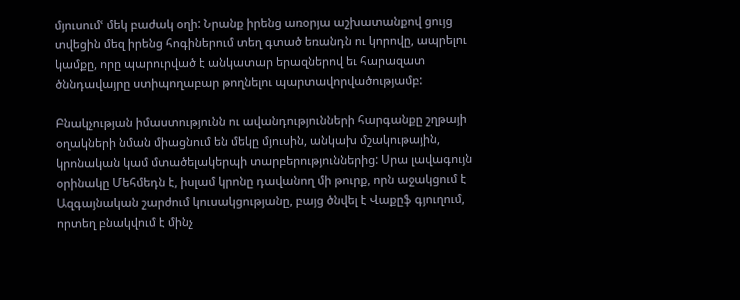մյուսումՙ մեկ բաժակ օղի: Նրանք իրենց առօրյա աշխատանքով ցույց տվեցին մեզ իրենց հոգիներում տեղ գտած եռանդն ու կորովը, ապրելու կամքը, որը պարուրված է անկատար երազներով եւ հարազատ ծննդավայրը ստիպողաբար թողնելու պարտավորվածությամբ:

Բնակչության իմաստությունն ու ավանդությունների հարգանքը շղթայի օղակների նման միացնում են մեկը մյուսին, անկախ մշակութային, կրոնական կամ մտածելակերպի տարբերություններից: Սրա լավագույն օրինակը Մեհմեդն է, իսլամ կրոնը դավանող մի թուրք, որն աջակցում է Ազգայնական շարժում կուսակցությանը, բայց ծնվել է Վաքըֆ գյուղում, որտեղ բնակվում է մինչ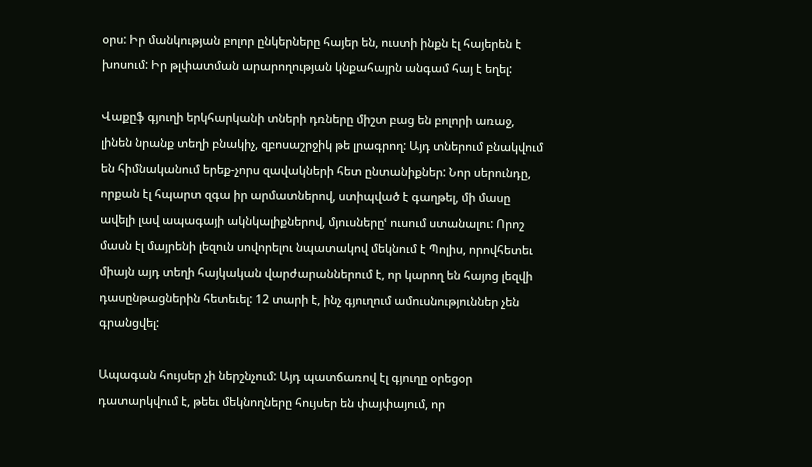օրս: Իր մանկության բոլոր ընկերները հայեր են, ուստի ինքն էլ հայերեն է խոսում: Իր թլփատման արարողության կնքահայրն անգամ հայ է եղել:

Վաքըֆ գյուղի երկհարկանի տների դռները միշտ բաց են բոլորի առաջ, լինեն նրանք տեղի բնակիչ, զբոսաշրջիկ թե լրագրող: Այդ տներում բնակվում են հիմնականում երեք-չորս զավակների հետ ընտանիքներ: Նոր սերունդը, որքան էլ հպարտ զգա իր արմատներով, ստիպված է գաղթել, մի մասը ավելի լավ ապագայի ակնկալիքներով, մյուսներըՙ ուսում ստանալու: Որոշ մասն էլ մայրենի լեզուն սովորելու նպատակով մեկնում է Պոլիս, որովհետեւ միայն այդ տեղի հայկական վարժարաններում է, որ կարող են հայոց լեզվի դասընթացներին հետեւել: 12 տարի է, ինչ գյուղում ամուսնություններ չեն գրանցվել:

Ապագան հույսեր չի ներշնչում: Այդ պատճառով էլ գյուղը օրեցօր դատարկվում է, թեեւ մեկնողները հույսեր են փայփայում, որ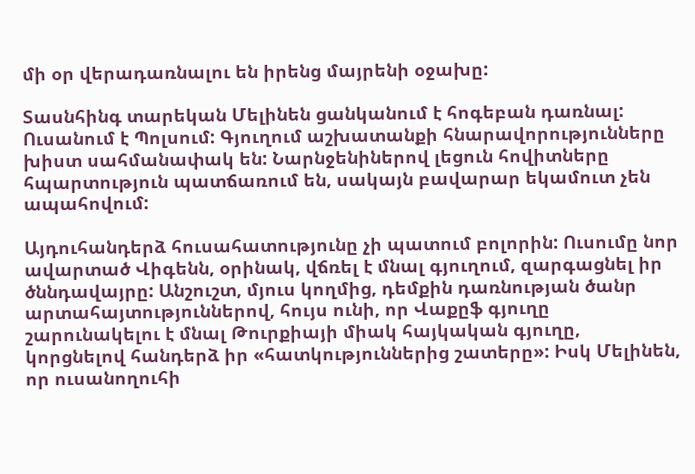մի օր վերադառնալու են իրենց մայրենի օջախը:

Տասնհինգ տարեկան Մելինեն ցանկանում է հոգեբան դառնալ: Ուսանում է Պոլսում: Գյուղում աշխատանքի հնարավորությունները խիստ սահմանափակ են: Նարնջենիներով լեցուն հովիտները հպարտություն պատճառում են, սակայն բավարար եկամուտ չեն ապահովում:

Այդուհանդերձ հուսահատությունը չի պատում բոլորին: Ուսումը նոր ավարտած Վիգենն, օրինակ, վճռել է մնալ գյուղում, զարգացնել իր ծննդավայրը: Անշուշտ, մյուս կողմից, դեմքին դառնության ծանր արտահայտություններով, հույս ունի, որ Վաքըֆ գյուղը շարունակելու է մնալ Թուրքիայի միակ հայկական գյուղը, կորցնելով հանդերձ իր «հատկություններից շատերը»: Իսկ Մելինեն, որ ուսանողուհի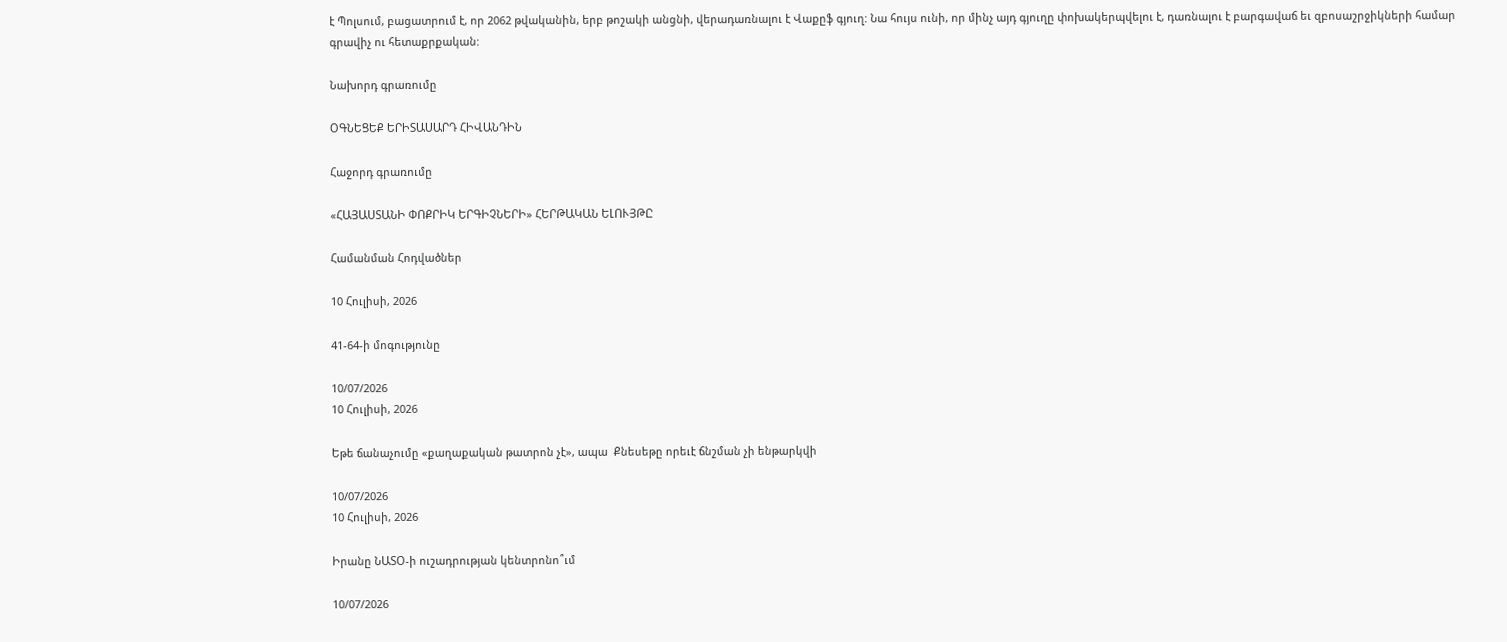է Պոլսում, բացատրում է, որ 2062 թվականին, երբ թոշակի անցնի, վերադառնալու է Վաքըֆ գյուղ: Նա հույս ունի, որ մինչ այդ գյուղը փոխակերպվելու է, դառնալու է բարգավաճ եւ զբոսաշրջիկների համար գրավիչ ու հետաքրքական:

Նախորդ գրառումը

ՕԳՆԵՑԵՔ ԵՐԻՏԱՍԱՐԴ ՀԻՎԱՆԴԻՆ

Հաջորդ գրառումը

«ՀԱՅԱՍՏԱՆԻ ՓՈՔՐԻԿ ԵՐԳԻՉՆԵՐԻ» ՀԵՐԹԱԿԱՆ ԵԼՈՒՅԹԸ

Համանման Հոդվածներ

10 Հուլիսի, 2026

41-64-ի մոգությունը

10/07/2026
10 Հուլիսի, 2026

Եթե ճանաչումը «քաղաքական թատրոն չէ», ապա  Քնեսեթը որեւէ ճնշման չի ենթարկվի

10/07/2026
10 Հուլիսի, 2026

Իրանը ՆԱՏՕ-ի ուշադրության կենտրոնո՞ւմ

10/07/2026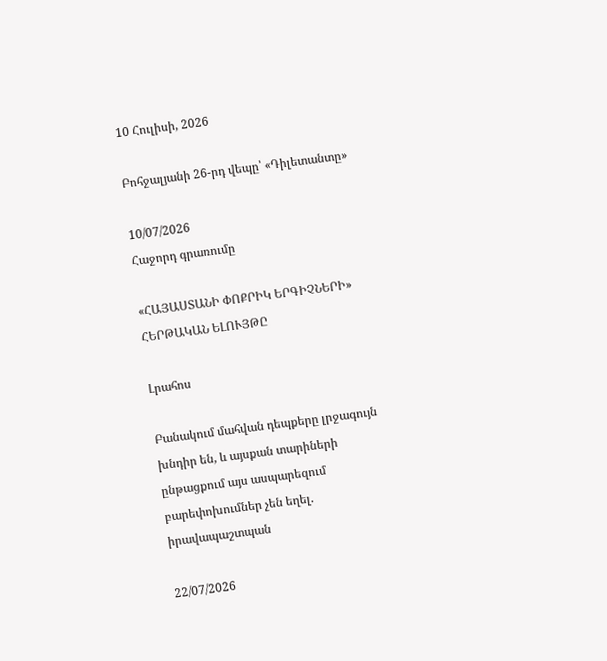10 Հուլիսի, 2026

Բոհջալյանի 26-րդ վեպը՝ «Դիլետանտը»

10/07/2026
Հաջորդ գրառումը

«ՀԱՅԱՍՏԱՆԻ ՓՈՔՐԻԿ ԵՐԳԻՉՆԵՐԻ» ՀԵՐԹԱԿԱՆ ԵԼՈՒՅԹԸ

Լրահոս

Բանակում մահվան դեպքերը լրջագույն խնդիր են, և այսքան տարիների ընթացքում այս ասպարեզում բարեփոխումներ չեն եղել. իրավապաշտպան

22/07/2026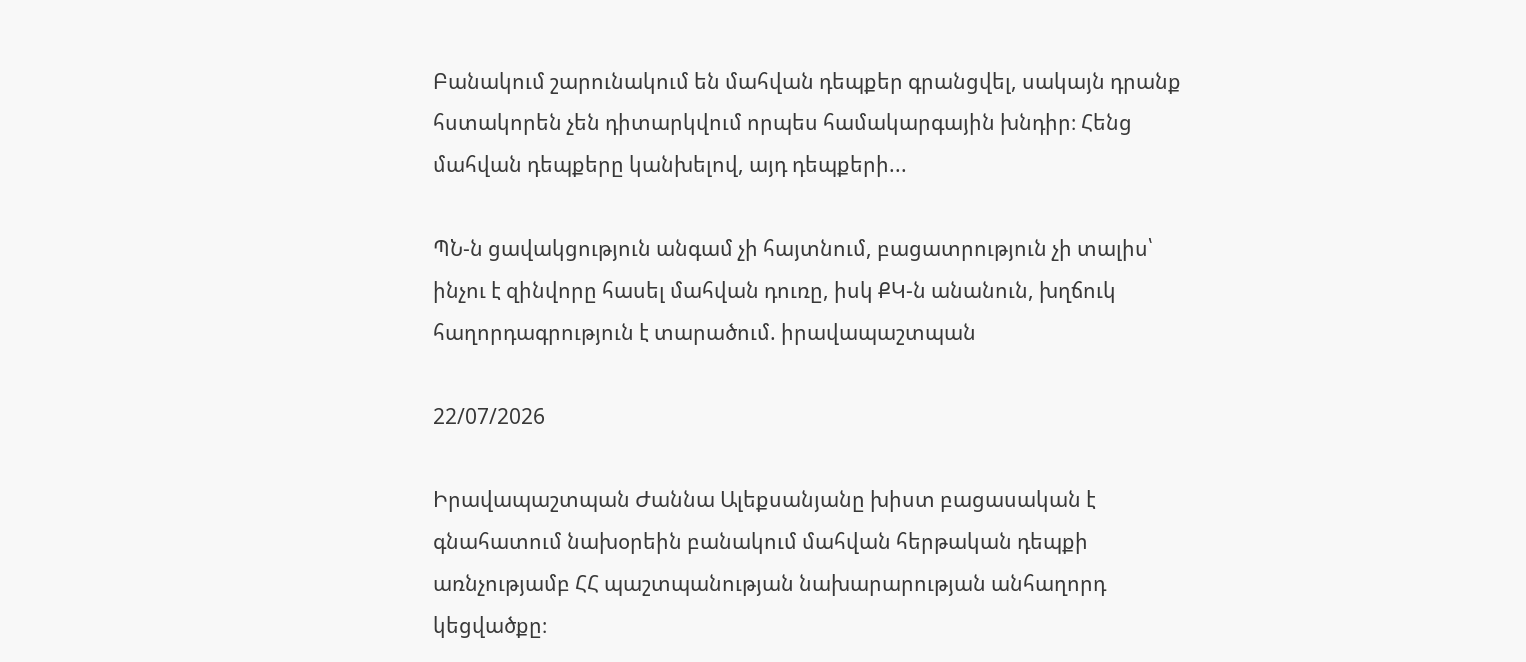Բանակում շարունակում են մահվան դեպքեր գրանցվել, սակայն դրանք հստակորեն չեն դիտարկվում որպես համակարգային խնդիր։ Հենց մահվան դեպքերը կանխելով, այդ դեպքերի...

ՊՆ-ն ցավակցություն անգամ չի հայտնում, բացատրություն չի տալիս՝ ինչու է զինվորը հասել մահվան դուռը, իսկ ՔԿ-ն անանուն, խղճուկ հաղորդագրություն է տարածում. իրավապաշտպան

22/07/2026

Իրավապաշտպան Ժաննա Ալեքսանյանը խիստ բացասական է գնահատում նախօրեին բանակում մահվան հերթական դեպքի առնչությամբ ՀՀ պաշտպանության նախարարության անհաղորդ կեցվածքը։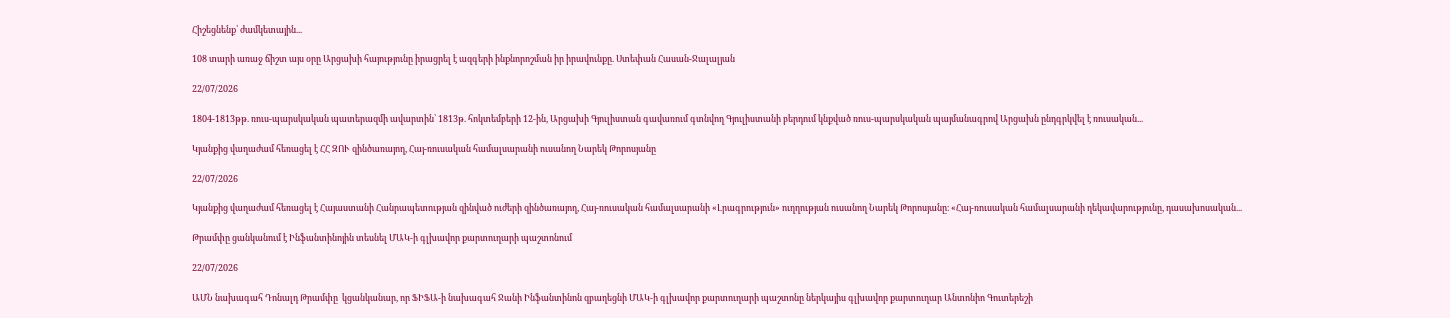Հիշեցնենք՝ ժամկետային...

108 տարի առաջ ճիշտ այս օրը Արցախի հայությունը իրացրել է ազգերի ինքնորոշման իր իրավունքը. Ստեփան Հասան-Ջալալյան

22/07/2026

1804-1813թթ. ռուս-պարսկական պատերազմի ավարտին՝ 1813թ. հոկտեմբերի 12-ին, Արցախի Գյուլիստան գավառում գտնվող Գյուլիստանի բերդում կնքված ռուս-պարսկական պայմանագրով Արցախն ընդգրկվել է ռուսական...

Կյանքից վաղաժամ հեռացել է ՀՀ ԶՈՒ զինծառայող, Հայ-ռուսական համալսարանի ուսանող Նարեկ Թորոսյանը

22/07/2026

Կյանքից վաղաժամ հեռացել է Հայաստանի Հանրապետության զինված ուժերի զինծառայող, Հայ-ռուսական համալսարանի «Լրագրություն» ուղղության ուսանող Նարեկ Թորոսյանը։ «Հայ-ռուսական համալսարանի ղեկավարությունը, դասախոսական...

Թրամփը ցանկանում է Ինֆանտինոյին տեսնել ՄԱԿ-ի գլխավոր քարտուղարի պաշտոնում

22/07/2026

ԱՄՆ նախագահ Դոնալդ Թրամփը  կցանկանար, որ ՖԻՖԱ-ի նախագահ Ջանի Ինֆանտինոն զբաղեցնի ՄԱԿ-ի գլխավոր քարտուղարի պաշտոնը ներկայիս գլխավոր քարտուղար Անտոնիո Գուտերեշի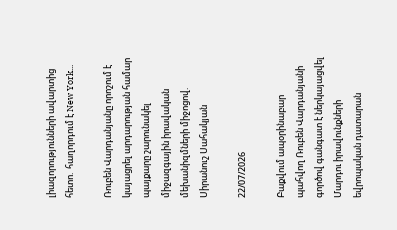լիազորությունների ավարտից հետո.  հաղորդում է New York...

Ռուբեն Վարդանյանը որոշում է կայացրել արդարության համար պայքարը շարունակել միջազգային իրավական մեխանիզմների միջոցով. Սիրանուշ Սահակյան

22/07/2026

Բաքվում ապօրինաբար պահվող Ռուբեն Վարդանյանի գործով գանգատ է ներկայացվել Մարդու իրավունքների եվրոպական դատարան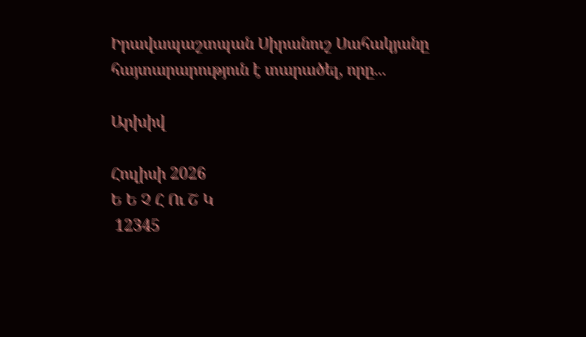Իրավապաշտպան Սիրանուշ Սահակյանը հայտարարություն է տարածել, որը...

Արխիվ

Հուլիսի 2026
Ե Ե Չ Հ Ու Շ Կ
 12345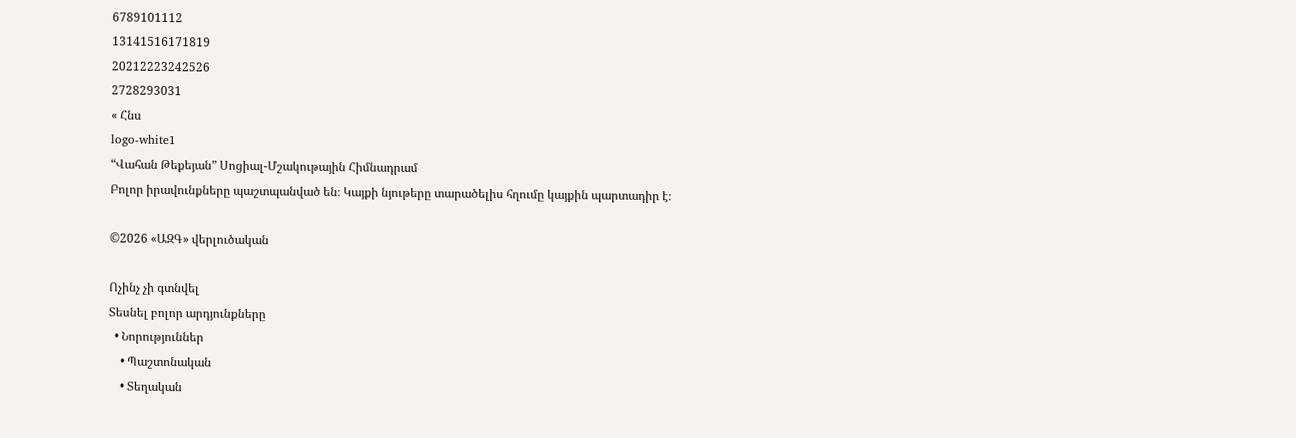6789101112
13141516171819
20212223242526
2728293031
« Հնս
logo-white1
“Վահան Թեքեյան” Սոցիալ-Մշակութային Հիմնադրամ
Բոլոր իրավունքները պաշտպանված են։ Կայքի նյութերը տարածելիս հղումը կայքին պարտադիր է։

©2026 «ԱԶԳ» վերլուծական

Ոչինչ չի գտնվել
Տեսնել բոլոր արդյունքները
  • Նորություններ
    • Պաշտոնական
    • Տեղական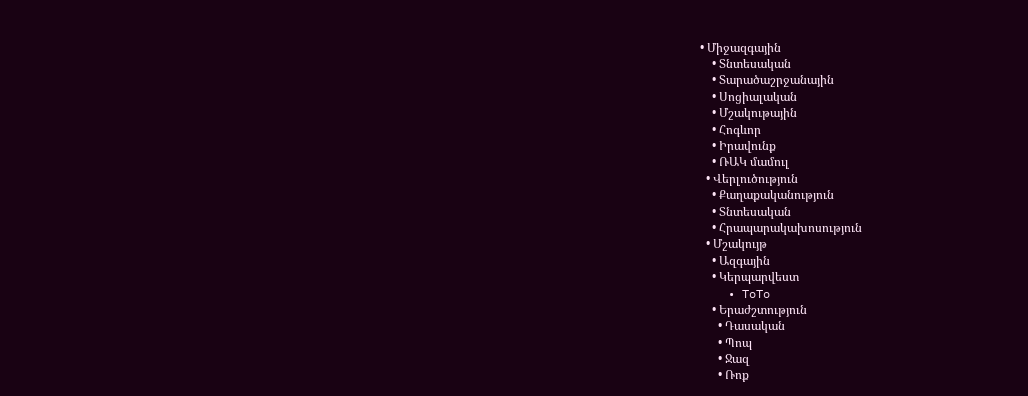• Միջազգային
    • Տնտեսական
    • Տարածաշրջանային
    • Սոցիալական
    • Մշակութային
    • Հոգևոր
    • Իրավունք
    • ՌԱԿ մամուլ
  • Վերլուծություն
    • Քաղաքականություն
    • Տնտեսական
    • Հրապարակախոսություն
  • Մշակույթ
    • Ազգային
    • Կերպարվեստ
    • ToTo
    • Երաժշտություն
      • Դասական
      • Պոպ
      • Ջազ
      • Ռոք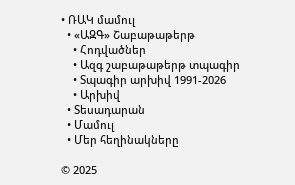• ՌԱԿ մամուլ
  • «ԱԶԳ» Շաբաթաթերթ
    • Հոդվածներ
    • Ազգ շաբաթաթերթ տպագիր
    • Տպագիր արխիվ 1991-2026
    • Արխիվ
  • Տեսադարան
  • Մամուլ
  • Մեր հեղինակները

© 2025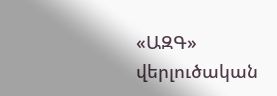«ԱԶԳ» վերլուծական